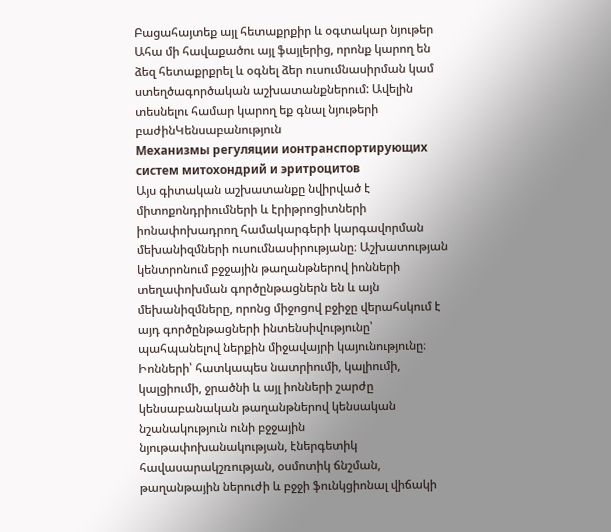Բացահայտեք այլ հետաքրքիր և օգտակար նյութեր
Ահա մի հավաքածու այլ ֆայլերից, որոնք կարող են ձեզ հետաքրքրել և օգնել ձեր ուսումնասիրման կամ ստեղծագործական աշխատանքներում: Ավելին տեսնելու համար կարող եք գնալ նյութերի բաժինԿենսաբանություն
Механизмы регуляции ионтранспортирующих систем митохондрий и эритроцитов
Այս գիտական աշխատանքը նվիրված է միտոքոնդրիումների և էրիթրոցիտների իոնափոխադրող համակարգերի կարգավորման մեխանիզմների ուսումնասիրությանը։ Աշխատության կենտրոնում բջջային թաղանթներով իոնների տեղափոխման գործընթացներն են և այն մեխանիզմները, որոնց միջոցով բջիջը վերահսկում է այդ գործընթացների ինտենսիվությունը՝ պահպանելով ներքին միջավայրի կայունությունը։ Իոնների՝ հատկապես նատրիումի, կալիումի, կալցիումի, ջրածնի և այլ իոնների շարժը կենսաբանական թաղանթներով կենսական նշանակություն ունի բջջային նյութափոխանակության, էներգետիկ հավասարակշռության, օսմոտիկ ճնշման, թաղանթային ներուժի և բջջի ֆունկցիոնալ վիճակի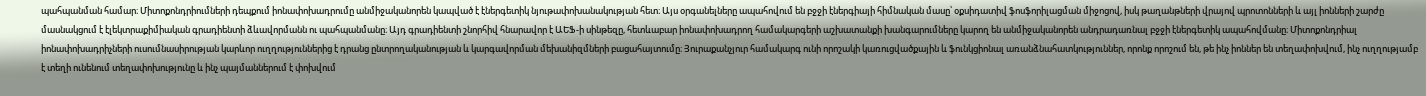պահպանման համար։ Միտոքոնդրիումների դեպքում իոնափոխադրումը անմիջականորեն կապված է էներգետիկ նյութափոխանակության հետ։ Այս օրգանելները ապահովում են բջջի էներգիայի հիմնական մասը՝ օքսիդատիվ ֆոսֆորիլացման միջոցով, իսկ թաղանթների վրայով պրոտոնների և այլ իոնների շարժը մասնակցում է էլեկտրաքիմիական գրադիենտի ձևավորմանն ու պահպանմանը։ Այդ գրադիենտի շնորհիվ հնարավոր է ԱԵՖ-ի սինթեզը, հետևաբար իոնափոխադրող համակարգերի աշխատանքի խանգարումները կարող են անմիջականորեն անդրադառնալ բջջի էներգետիկ ապահովմանը։ Միտոքոնդրիալ իոնափոխադրիչների ուսումնասիրության կարևոր ուղղություններից է դրանց ընտրողականության և կարգավորման մեխանիզմների բացահայտումը։ Յուրաքանչյուր համակարգ ունի որոշակի կառուցվածքային և ֆունկցիոնալ առանձնահատկություններ, որոնք որոշում են, թե ինչ իոններ են տեղափոխվում, ինչ ուղղությամբ է տեղի ունենում տեղափոխությունը և ինչ պայմաններում է փոխվում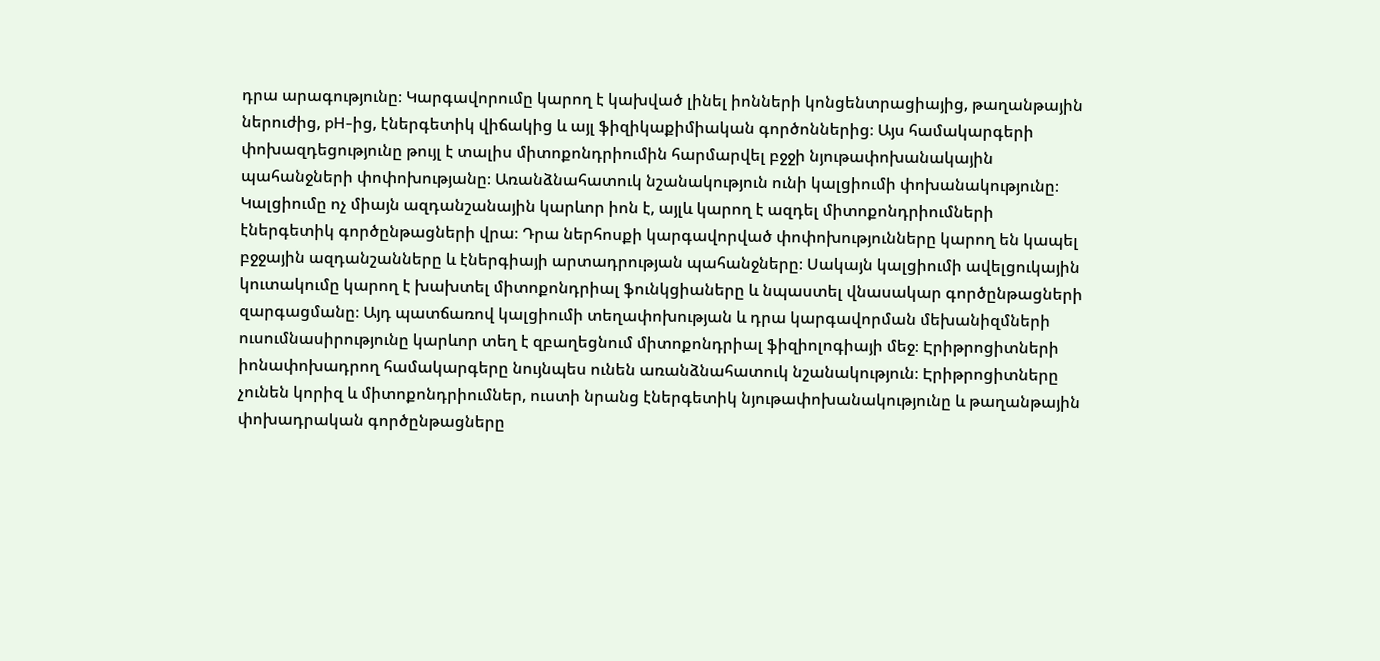դրա արագությունը։ Կարգավորումը կարող է կախված լինել իոնների կոնցենտրացիայից, թաղանթային ներուժից, pH-ից, էներգետիկ վիճակից և այլ ֆիզիկաքիմիական գործոններից։ Այս համակարգերի փոխազդեցությունը թույլ է տալիս միտոքոնդրիումին հարմարվել բջջի նյութափոխանակային պահանջների փոփոխությանը։ Առանձնահատուկ նշանակություն ունի կալցիումի փոխանակությունը։ Կալցիումը ոչ միայն ազդանշանային կարևոր իոն է, այլև կարող է ազդել միտոքոնդրիումների էներգետիկ գործընթացների վրա։ Դրա ներհոսքի կարգավորված փոփոխությունները կարող են կապել բջջային ազդանշանները և էներգիայի արտադրության պահանջները։ Սակայն կալցիումի ավելցուկային կուտակումը կարող է խախտել միտոքոնդրիալ ֆունկցիաները և նպաստել վնասակար գործընթացների զարգացմանը։ Այդ պատճառով կալցիումի տեղափոխության և դրա կարգավորման մեխանիզմների ուսումնասիրությունը կարևոր տեղ է զբաղեցնում միտոքոնդրիալ ֆիզիոլոգիայի մեջ։ Էրիթրոցիտների իոնափոխադրող համակարգերը նույնպես ունեն առանձնահատուկ նշանակություն։ Էրիթրոցիտները չունեն կորիզ և միտոքոնդրիումներ, ուստի նրանց էներգետիկ նյութափոխանակությունը և թաղանթային փոխադրական գործընթացները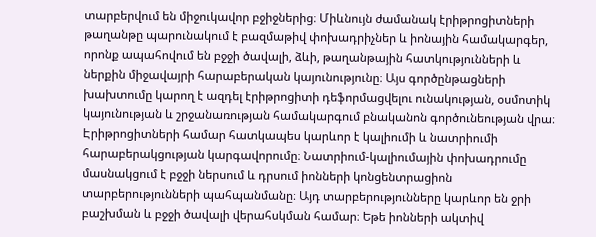տարբերվում են միջուկավոր բջիջներից։ Միևնույն ժամանակ էրիթրոցիտների թաղանթը պարունակում է բազմաթիվ փոխադրիչներ և իոնային համակարգեր, որոնք ապահովում են բջջի ծավալի, ձևի, թաղանթային հատկությունների և ներքին միջավայրի հարաբերական կայունությունը։ Այս գործընթացների խախտումը կարող է ազդել էրիթրոցիտի դեֆորմացվելու ունակության, օսմոտիկ կայունության և շրջանառության համակարգում բնականոն գործունեության վրա։ Էրիթրոցիտների համար հատկապես կարևոր է կալիումի և նատրիումի հարաբերակցության կարգավորումը։ Նատրիում-կալիումային փոխադրումը մասնակցում է բջջի ներսում և դրսում իոնների կոնցենտրացիոն տարբերությունների պահպանմանը։ Այդ տարբերությունները կարևոր են ջրի բաշխման և բջջի ծավալի վերահսկման համար։ Եթե իոնների ակտիվ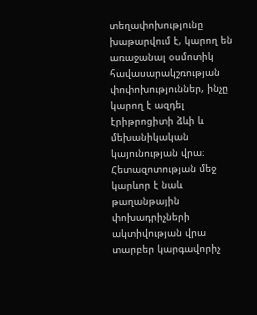տեղափոխությունը խաթարվում է, կարող են առաջանալ օսմոտիկ հավասարակշռության փոփոխություններ, ինչը կարող է ազդել էրիթրոցիտի ձևի և մեխանիկական կայունության վրա։ Հետազոտության մեջ կարևոր է նաև թաղանթային փոխադրիչների ակտիվության վրա տարբեր կարգավորիչ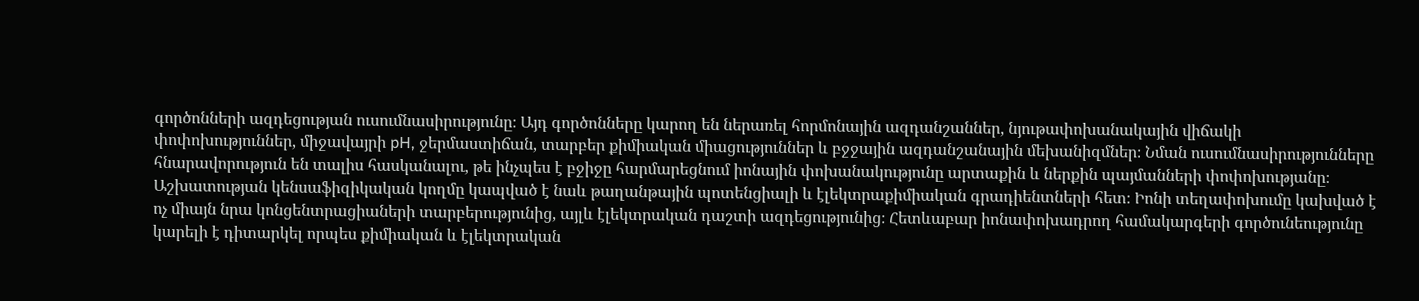գործոնների ազդեցության ուսումնասիրությունը։ Այդ գործոնները կարող են ներառել հորմոնային ազդանշաններ, նյութափոխանակային վիճակի փոփոխություններ, միջավայրի pH, ջերմաստիճան, տարբեր քիմիական միացություններ և բջջային ազդանշանային մեխանիզմներ։ Նման ուսումնասիրությունները հնարավորություն են տալիս հասկանալու, թե ինչպես է բջիջը հարմարեցնում իոնային փոխանակությունը արտաքին և ներքին պայմանների փոփոխությանը։ Աշխատության կենսաֆիզիկական կողմը կապված է նաև թաղանթային պոտենցիալի և էլեկտրաքիմիական գրադիենտների հետ։ Իոնի տեղափոխումը կախված է ոչ միայն նրա կոնցենտրացիաների տարբերությունից, այլև էլեկտրական դաշտի ազդեցությունից։ Հետևաբար իոնափոխադրող համակարգերի գործունեությունը կարելի է դիտարկել որպես քիմիական և էլեկտրական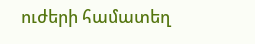ուժերի համատեղ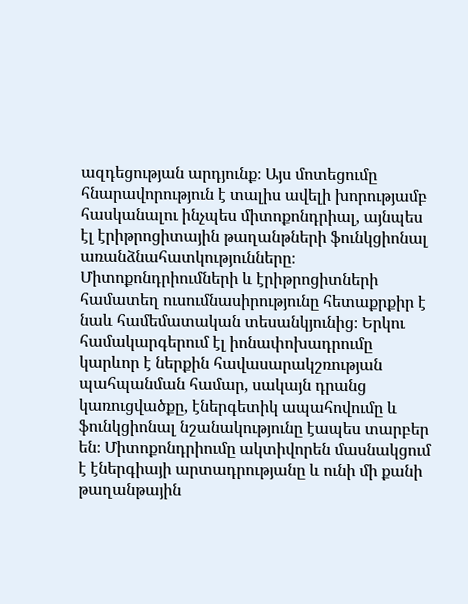ազդեցության արդյունք։ Այս մոտեցումը հնարավորություն է տալիս ավելի խորությամբ հասկանալու ինչպես միտոքոնդրիալ, այնպես էլ էրիթրոցիտային թաղանթների ֆունկցիոնալ առանձնահատկությունները։ Միտոքոնդրիումների և էրիթրոցիտների համատեղ ուսումնասիրությունը հետաքրքիր է նաև համեմատական տեսանկյունից։ Երկու համակարգերում էլ իոնափոխադրումը կարևոր է ներքին հավասարակշռության պահպանման համար, սակայն դրանց կառուցվածքը, էներգետիկ ապահովումը և ֆունկցիոնալ նշանակությունը էապես տարբեր են։ Միտոքոնդրիումը ակտիվորեն մասնակցում է էներգիայի արտադրությանը և ունի մի քանի թաղանթային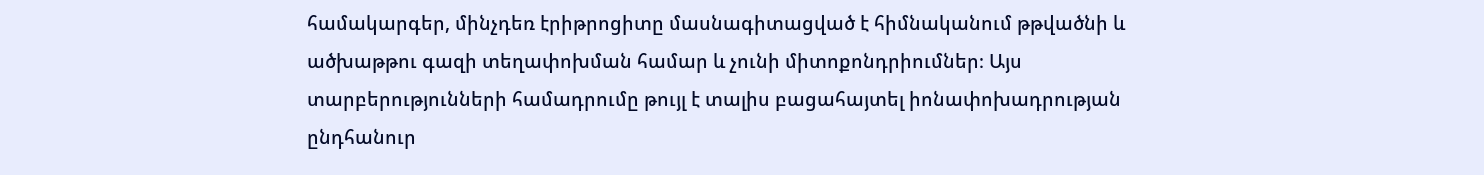համակարգեր, մինչդեռ էրիթրոցիտը մասնագիտացված է հիմնականում թթվածնի և ածխաթթու գազի տեղափոխման համար և չունի միտոքոնդրիումներ։ Այս տարբերությունների համադրումը թույլ է տալիս բացահայտել իոնափոխադրության ընդհանուր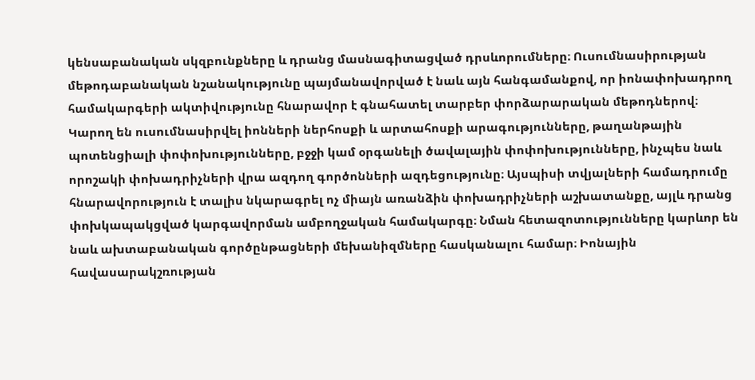կենսաբանական սկզբունքները և դրանց մասնագիտացված դրսևորումները։ Ուսումնասիրության մեթոդաբանական նշանակությունը պայմանավորված է նաև այն հանգամանքով, որ իոնափոխադրող համակարգերի ակտիվությունը հնարավոր է գնահատել տարբեր փորձարարական մեթոդներով։ Կարող են ուսումնասիրվել իոնների ներհոսքի և արտահոսքի արագությունները, թաղանթային պոտենցիալի փոփոխությունները, բջջի կամ օրգանելի ծավալային փոփոխությունները, ինչպես նաև որոշակի փոխադրիչների վրա ազդող գործոնների ազդեցությունը։ Այսպիսի տվյալների համադրումը հնարավորություն է տալիս նկարագրել ոչ միայն առանձին փոխադրիչների աշխատանքը, այլև դրանց փոխկապակցված կարգավորման ամբողջական համակարգը։ Նման հետազոտությունները կարևոր են նաև ախտաբանական գործընթացների մեխանիզմները հասկանալու համար։ Իոնային հավասարակշռության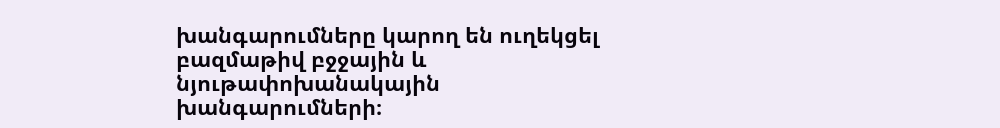խանգարումները կարող են ուղեկցել բազմաթիվ բջջային և նյութափոխանակային խանգարումների։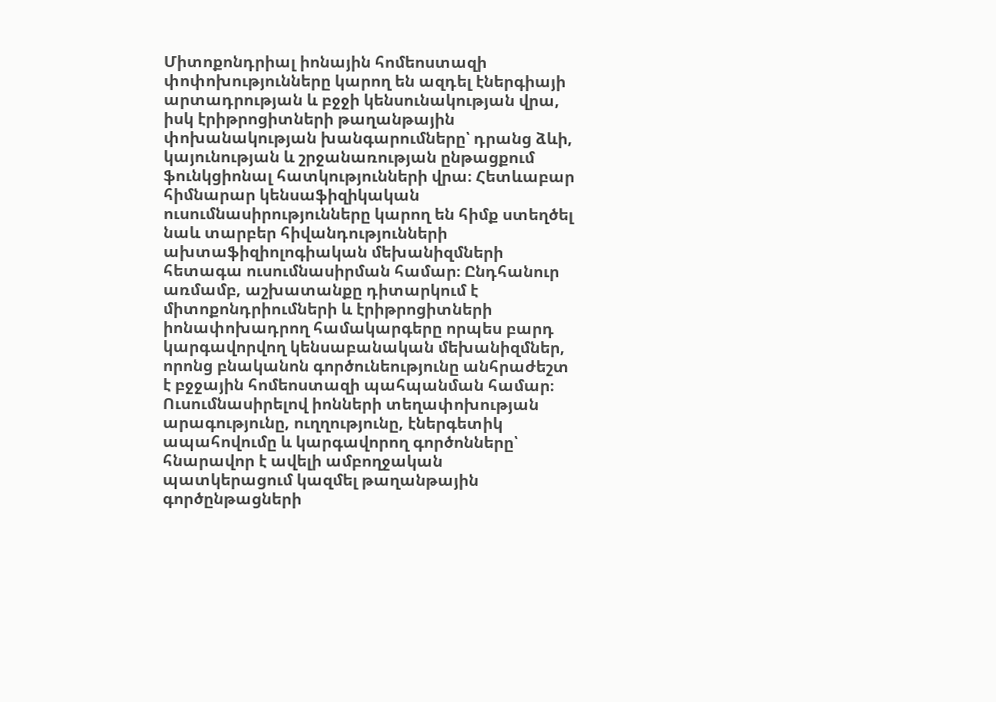Միտոքոնդրիալ իոնային հոմեոստազի փոփոխությունները կարող են ազդել էներգիայի արտադրության և բջջի կենսունակության վրա, իսկ էրիթրոցիտների թաղանթային փոխանակության խանգարումները՝ դրանց ձևի, կայունության և շրջանառության ընթացքում ֆունկցիոնալ հատկությունների վրա։ Հետևաբար հիմնարար կենսաֆիզիկական ուսումնասիրությունները կարող են հիմք ստեղծել նաև տարբեր հիվանդությունների ախտաֆիզիոլոգիական մեխանիզմների հետագա ուսումնասիրման համար։ Ընդհանուր առմամբ, աշխատանքը դիտարկում է միտոքոնդրիումների և էրիթրոցիտների իոնափոխադրող համակարգերը որպես բարդ կարգավորվող կենսաբանական մեխանիզմներ, որոնց բնականոն գործունեությունը անհրաժեշտ է բջջային հոմեոստազի պահպանման համար։ Ուսումնասիրելով իոնների տեղափոխության արագությունը, ուղղությունը, էներգետիկ ապահովումը և կարգավորող գործոնները՝ հնարավոր է ավելի ամբողջական պատկերացում կազմել թաղանթային գործընթացների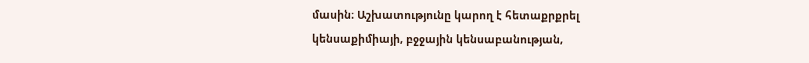մասին։ Աշխատությունը կարող է հետաքրքրել կենսաքիմիայի, բջջային կենսաբանության,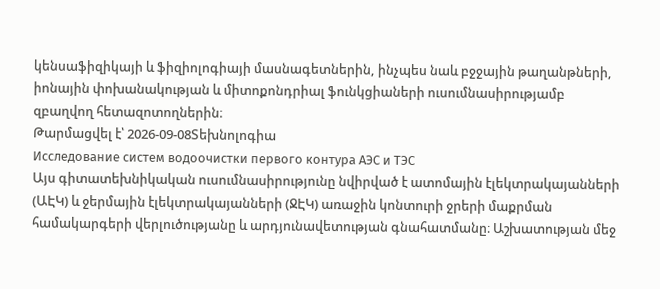կենսաֆիզիկայի և ֆիզիոլոգիայի մասնագետներին, ինչպես նաև բջջային թաղանթների, իոնային փոխանակության և միտոքոնդրիալ ֆունկցիաների ուսումնասիրությամբ զբաղվող հետազոտողներին։
Թարմացվել է՝ 2026-09-08Տեխնոլոգիա
Исследование систем водоочистки первого контура АЭС и ТЭС
Այս գիտատեխնիկական ուսումնասիրությունը նվիրված է ատոմային էլեկտրակայանների (ԱԷԿ) և ջերմային էլեկտրակայանների (ՋԷԿ) առաջին կոնտուրի ջրերի մաքրման համակարգերի վերլուծությանը և արդյունավետության գնահատմանը։ Աշխատության մեջ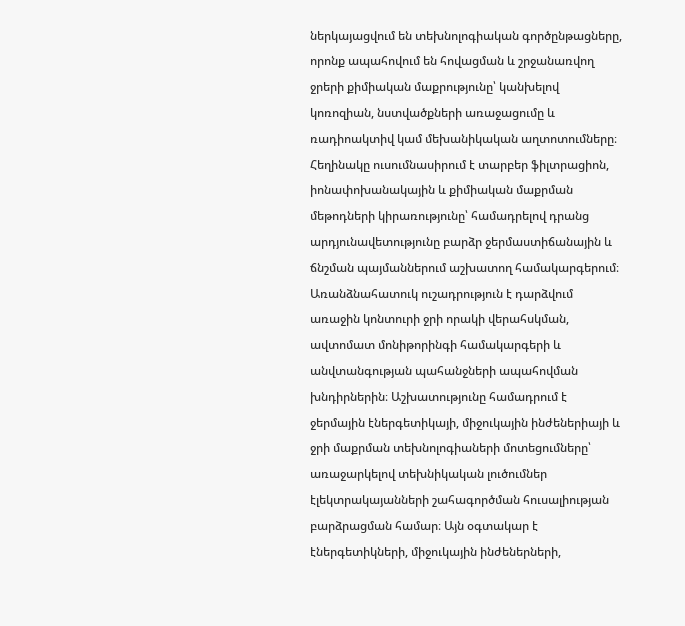ներկայացվում են տեխնոլոգիական գործընթացները, որոնք ապահովում են հովացման և շրջանառվող ջրերի քիմիական մաքրությունը՝ կանխելով կոռոզիան, նստվածքների առաջացումը և ռադիոակտիվ կամ մեխանիկական աղտոտումները։ Հեղինակը ուսումնասիրում է տարբեր ֆիլտրացիոն, իոնափոխանակային և քիմիական մաքրման մեթոդների կիրառությունը՝ համադրելով դրանց արդյունավետությունը բարձր ջերմաստիճանային և ճնշման պայմաններում աշխատող համակարգերում։ Առանձնահատուկ ուշադրություն է դարձվում առաջին կոնտուրի ջրի որակի վերահսկման, ավտոմատ մոնիթորինգի համակարգերի և անվտանգության պահանջների ապահովման խնդիրներին։ Աշխատությունը համադրում է ջերմային էներգետիկայի, միջուկային ինժեներիայի և ջրի մաքրման տեխնոլոգիաների մոտեցումները՝ առաջարկելով տեխնիկական լուծումներ էլեկտրակայանների շահագործման հուսալիության բարձրացման համար։ Այն օգտակար է էներգետիկների, միջուկային ինժեներների,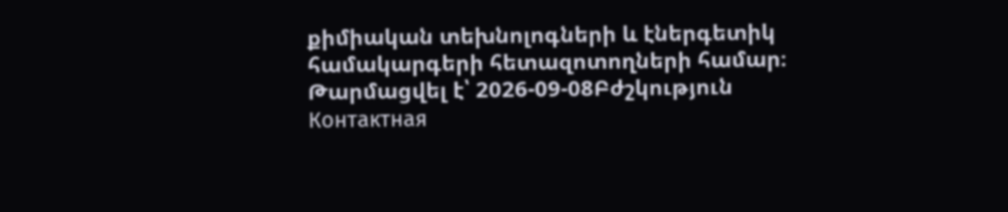քիմիական տեխնոլոգների և էներգետիկ համակարգերի հետազոտողների համար։
Թարմացվել է՝ 2026-09-08Բժշկություն
Контактная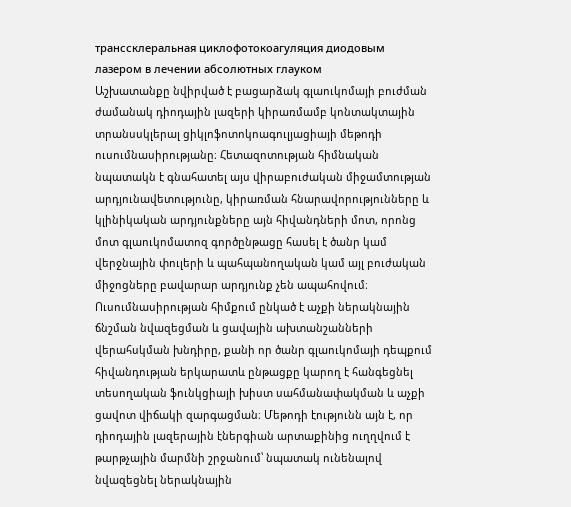транссклеральная циклофотокоагуляция диодовым лазером в лечении абсолютных глауком
Աշխատանքը նվիրված է բացարձակ գլաուկոմայի բուժման ժամանակ դիոդային լազերի կիրառմամբ կոնտակտային տրանսսկլերալ ցիկլոֆոտոկոագուլյացիայի մեթոդի ուսումնասիրությանը։ Հետազոտության հիմնական նպատակն է գնահատել այս վիրաբուժական միջամտության արդյունավետությունը, կիրառման հնարավորությունները և կլինիկական արդյունքները այն հիվանդների մոտ, որոնց մոտ գլաուկոմատոզ գործընթացը հասել է ծանր կամ վերջնային փուլերի և պահպանողական կամ այլ բուժական միջոցները բավարար արդյունք չեն ապահովում։ Ուսումնասիրության հիմքում ընկած է աչքի ներակնային ճնշման նվազեցման և ցավային ախտանշանների վերահսկման խնդիրը, քանի որ ծանր գլաուկոմայի դեպքում հիվանդության երկարատև ընթացքը կարող է հանգեցնել տեսողական ֆունկցիայի խիստ սահմանափակման և աչքի ցավոտ վիճակի զարգացման։ Մեթոդի էությունն այն է, որ դիոդային լազերային էներգիան արտաքինից ուղղվում է թարթչային մարմնի շրջանում՝ նպատակ ունենալով նվազեցնել ներակնային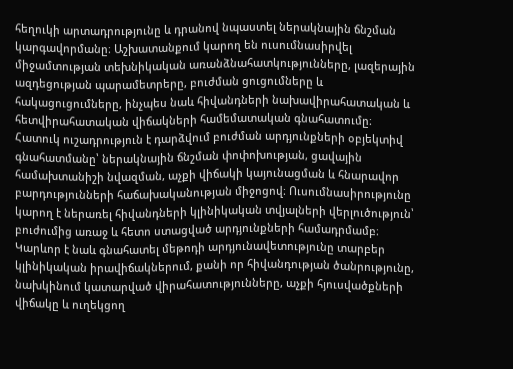հեղուկի արտադրությունը և դրանով նպաստել ներակնային ճնշման կարգավորմանը։ Աշխատանքում կարող են ուսումնասիրվել միջամտության տեխնիկական առանձնահատկությունները, լազերային ազդեցության պարամետրերը, բուժման ցուցումները և հակացուցումները, ինչպես նաև հիվանդների նախավիրահատական և հետվիրահատական վիճակների համեմատական գնահատումը։ Հատուկ ուշադրություն է դարձվում բուժման արդյունքների օբյեկտիվ գնահատմանը՝ ներակնային ճնշման փոփոխության, ցավային համախտանիշի նվազման, աչքի վիճակի կայունացման և հնարավոր բարդությունների հաճախականության միջոցով։ Ուսումնասիրությունը կարող է ներառել հիվանդների կլինիկական տվյալների վերլուծություն՝ բուժումից առաջ և հետո ստացված արդյունքների համադրմամբ։ Կարևոր է նաև գնահատել մեթոդի արդյունավետությունը տարբեր կլինիկական իրավիճակներում, քանի որ հիվանդության ծանրությունը, նախկինում կատարված վիրահատությունները, աչքի հյուսվածքների վիճակը և ուղեկցող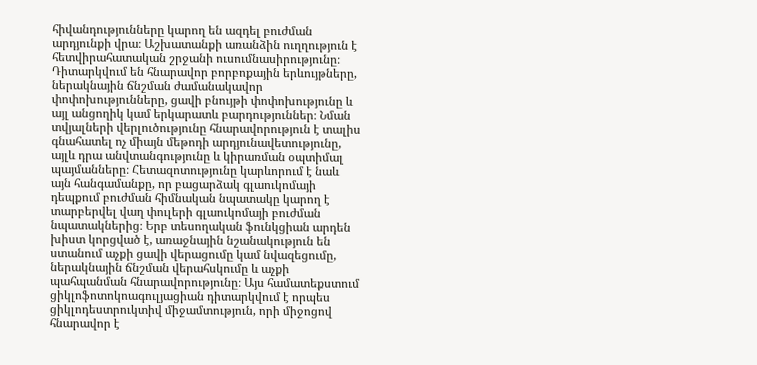հիվանդությունները կարող են ազդել բուժման արդյունքի վրա։ Աշխատանքի առանձին ուղղություն է հետվիրահատական շրջանի ուսումնասիրությունը։ Դիտարկվում են հնարավոր բորբոքային երևույթները, ներակնային ճնշման ժամանակավոր փոփոխությունները, ցավի բնույթի փոփոխությունը և այլ անցողիկ կամ երկարատև բարդություններ։ Նման տվյալների վերլուծությունը հնարավորություն է տալիս գնահատել ոչ միայն մեթոդի արդյունավետությունը, այլև դրա անվտանգությունը և կիրառման օպտիմալ պայմանները։ Հետազոտությունը կարևորում է նաև այն հանգամանքը, որ բացարձակ գլաուկոմայի դեպքում բուժման հիմնական նպատակը կարող է տարբերվել վաղ փուլերի գլաուկոմայի բուժման նպատակներից։ Երբ տեսողական ֆունկցիան արդեն խիստ կորցված է, առաջնային նշանակություն են ստանում աչքի ցավի վերացումը կամ նվազեցումը, ներակնային ճնշման վերահսկումը և աչքի պահպանման հնարավորությունը։ Այս համատեքստում ցիկլոֆոտոկոագուլյացիան դիտարկվում է որպես ցիկլոդեստրուկտիվ միջամտություն, որի միջոցով հնարավոր է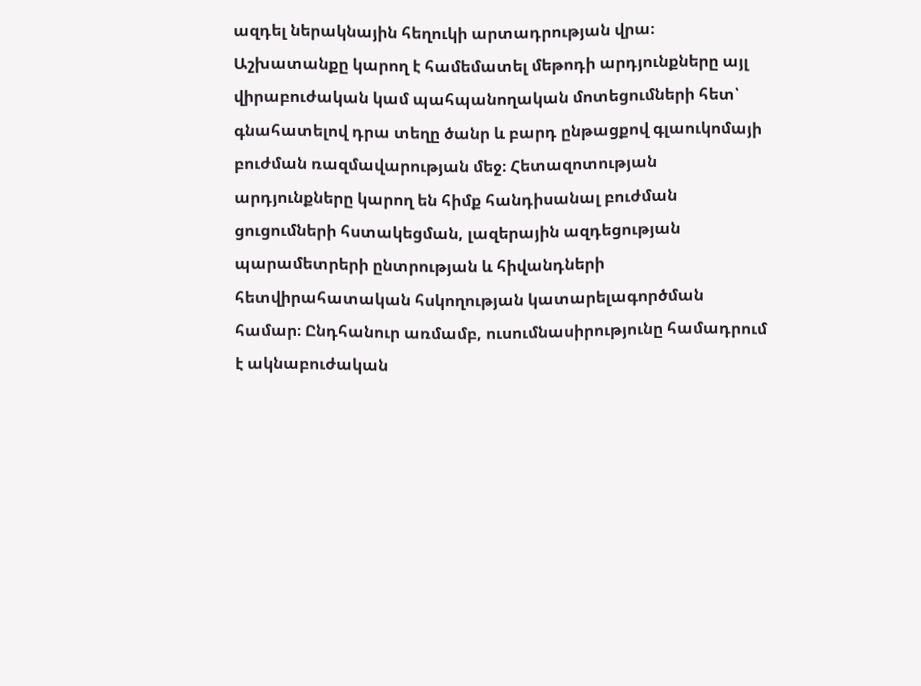ազդել ներակնային հեղուկի արտադրության վրա։ Աշխատանքը կարող է համեմատել մեթոդի արդյունքները այլ վիրաբուժական կամ պահպանողական մոտեցումների հետ՝ գնահատելով դրա տեղը ծանր և բարդ ընթացքով գլաուկոմայի բուժման ռազմավարության մեջ։ Հետազոտության արդյունքները կարող են հիմք հանդիսանալ բուժման ցուցումների հստակեցման, լազերային ազդեցության պարամետրերի ընտրության և հիվանդների հետվիրահատական հսկողության կատարելագործման համար։ Ընդհանուր առմամբ, ուսումնասիրությունը համադրում է ակնաբուժական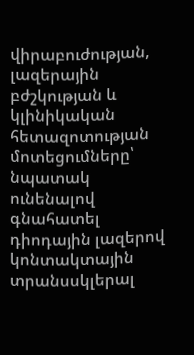վիրաբուժության, լազերային բժշկության և կլինիկական հետազոտության մոտեցումները՝ նպատակ ունենալով գնահատել դիոդային լազերով կոնտակտային տրանսսկլերալ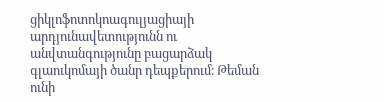ցիկլոֆոտոկոագուլյացիայի արդյունավետությունն ու անվտանգությունը բացարձակ գլաուկոմայի ծանր դեպքերում։ Թեման ունի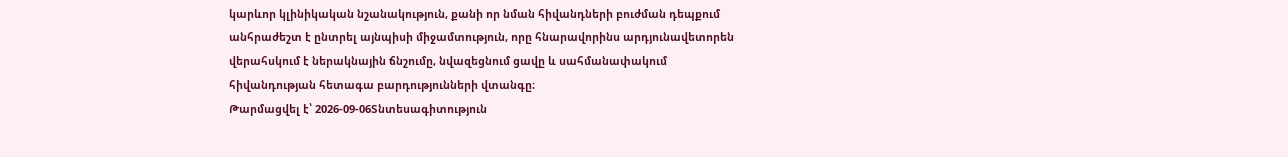կարևոր կլինիկական նշանակություն, քանի որ նման հիվանդների բուժման դեպքում անհրաժեշտ է ընտրել այնպիսի միջամտություն, որը հնարավորինս արդյունավետորեն վերահսկում է ներակնային ճնշումը, նվազեցնում ցավը և սահմանափակում հիվանդության հետագա բարդությունների վտանգը։
Թարմացվել է՝ 2026-09-06Տնտեսագիտություն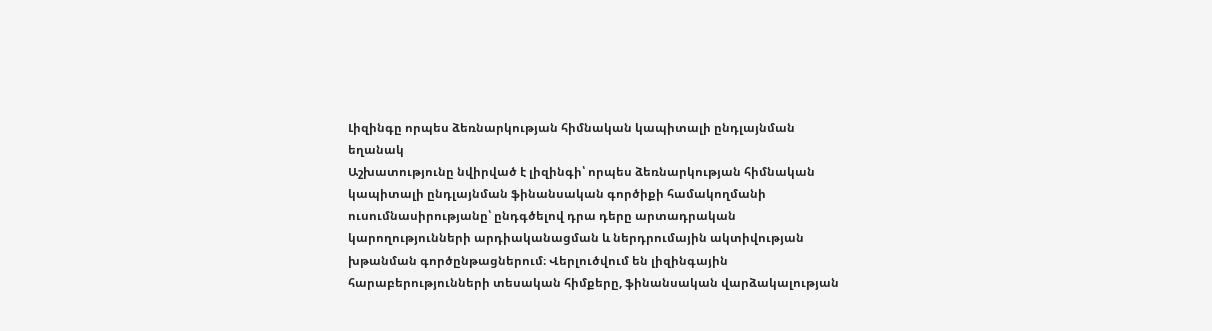Լիզինգը որպես ձեռնարկության հիմնական կապիտալի ընդլայնման եղանակ
Աշխատությունը նվիրված է լիզինգի՝ որպես ձեռնարկության հիմնական կապիտալի ընդլայնման ֆինանսական գործիքի համակողմանի ուսումնասիրությանը՝ ընդգծելով դրա դերը արտադրական կարողությունների արդիականացման և ներդրումային ակտիվության խթանման գործընթացներում։ Վերլուծվում են լիզինգային հարաբերությունների տեսական հիմքերը, ֆինանսական վարձակալության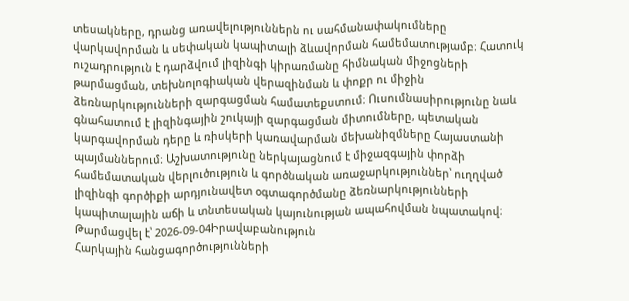տեսակները, դրանց առավելություններն ու սահմանափակումները վարկավորման և սեփական կապիտալի ձևավորման համեմատությամբ։ Հատուկ ուշադրություն է դարձվում լիզինգի կիրառմանը հիմնական միջոցների թարմացման, տեխնոլոգիական վերազինման և փոքր ու միջին ձեռնարկությունների զարգացման համատեքստում։ Ուսումնասիրությունը նաև գնահատում է լիզինգային շուկայի զարգացման միտումները, պետական կարգավորման դերը և ռիսկերի կառավարման մեխանիզմները Հայաստանի պայմաններում։ Աշխատությունը ներկայացնում է միջազգային փորձի համեմատական վերլուծություն և գործնական առաջարկություններ՝ ուղղված լիզինգի գործիքի արդյունավետ օգտագործմանը ձեռնարկությունների կապիտալային աճի և տնտեսական կայունության ապահովման նպատակով։
Թարմացվել է՝ 2026-09-04Իրավաբանություն
Հարկային հանցագործությունների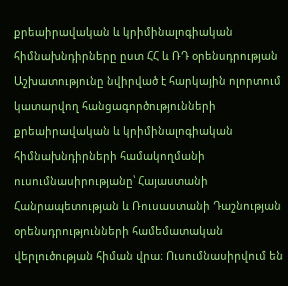քրեաիրավական և կրիմինալոգիական հիմնախնդիրները ըստ ՀՀ և ՌԴ օրենսդրության
Աշխատությունը նվիրված է հարկային ոլորտում կատարվող հանցագործությունների քրեաիրավական և կրիմինալոգիական հիմնախնդիրների համակողմանի ուսումնասիրությանը՝ Հայաստանի Հանրապետության և Ռուսաստանի Դաշնության օրենսդրությունների համեմատական վերլուծության հիման վրա։ Ուսումնասիրվում են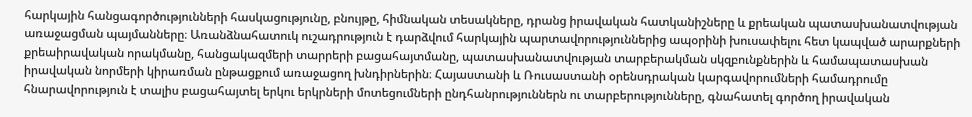հարկային հանցագործությունների հասկացությունը, բնույթը, հիմնական տեսակները, դրանց իրավական հատկանիշները և քրեական պատասխանատվության առաջացման պայմանները։ Առանձնահատուկ ուշադրություն է դարձվում հարկային պարտավորություններից ապօրինի խուսափելու հետ կապված արարքների քրեաիրավական որակմանը, հանցակազմերի տարրերի բացահայտմանը, պատասխանատվության տարբերակման սկզբունքներին և համապատասխան իրավական նորմերի կիրառման ընթացքում առաջացող խնդիրներին։ Հայաստանի և Ռուսաստանի օրենսդրական կարգավորումների համադրումը հնարավորություն է տալիս բացահայտել երկու երկրների մոտեցումների ընդհանրություններն ու տարբերությունները, գնահատել գործող իրավական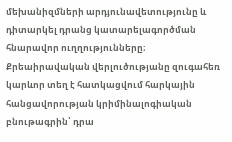մեխանիզմների արդյունավետությունը և դիտարկել դրանց կատարելագործման հնարավոր ուղղությունները։ Քրեաիրավական վերլուծությանը զուգահեռ կարևոր տեղ է հատկացվում հարկային հանցավորության կրիմինալոգիական բնութագրին՝ դրա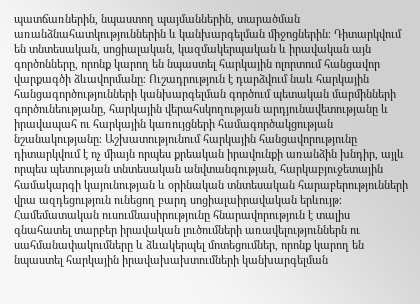պատճառներին, նպաստող պայմաններին, տարածման առանձնահատկություններին և կանխարգելման միջոցներին։ Դիտարկվում են տնտեսական, սոցիալական, կազմակերպական և իրավական այն գործոնները, որոնք կարող են նպաստել հարկային ոլորտում հանցավոր վարքագծի ձևավորմանը։ Ուշադրություն է դարձվում նաև հարկային հանցագործությունների կանխարգելման գործում պետական մարմինների գործունեությանը, հարկային վերահսկողության արդյունավետությանը և իրավապահ ու հարկային կառույցների համագործակցության նշանակությանը։ Աշխատությունում հարկային հանցավորությունը դիտարկվում է ոչ միայն որպես քրեական իրավունքի առանձին խնդիր, այլև որպես պետության տնտեսական անվտանգության, հարկաբյուջետային համակարգի կայունության և օրինական տնտեսական հարաբերությունների վրա ազդեցություն ունեցող բարդ սոցիալաիրավական երևույթ։ Համեմատական ուսումնասիրությունը հնարավորություն է տալիս գնահատել տարբեր իրավական լուծումների առավելություններն ու սահմանափակումները և ձևակերպել մոտեցումներ, որոնք կարող են նպաստել հարկային իրավախախտումների կանխարգելման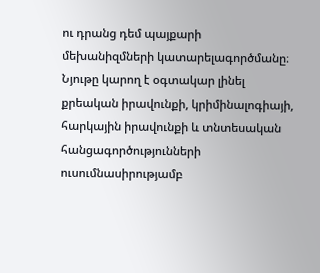ու դրանց դեմ պայքարի մեխանիզմների կատարելագործմանը։ Նյութը կարող է օգտակար լինել քրեական իրավունքի, կրիմինալոգիայի, հարկային իրավունքի և տնտեսական հանցագործությունների ուսումնասիրությամբ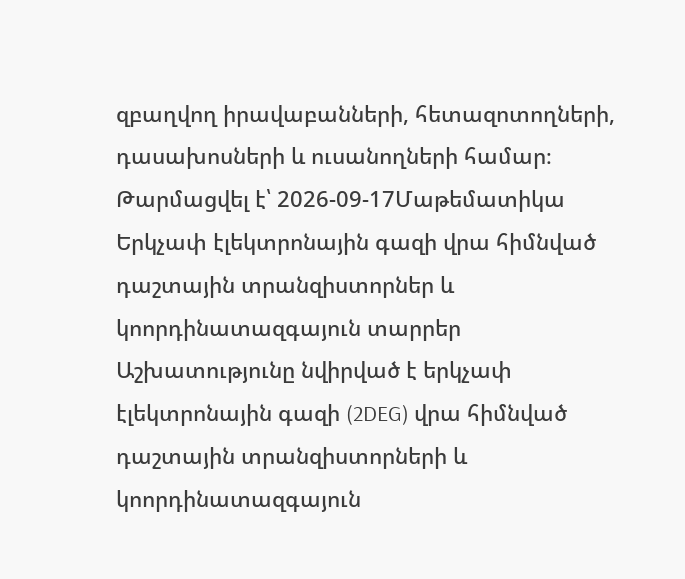զբաղվող իրավաբանների, հետազոտողների, դասախոսների և ուսանողների համար։
Թարմացվել է՝ 2026-09-17Մաթեմատիկա
Երկչափ էլեկտրոնային գազի վրա հիմնված դաշտային տրանզիստորներ և կոորդինատազգայուն տարրեր
Աշխատությունը նվիրված է երկչափ էլեկտրոնային գազի (2DEG) վրա հիմնված դաշտային տրանզիստորների և կոորդինատազգայուն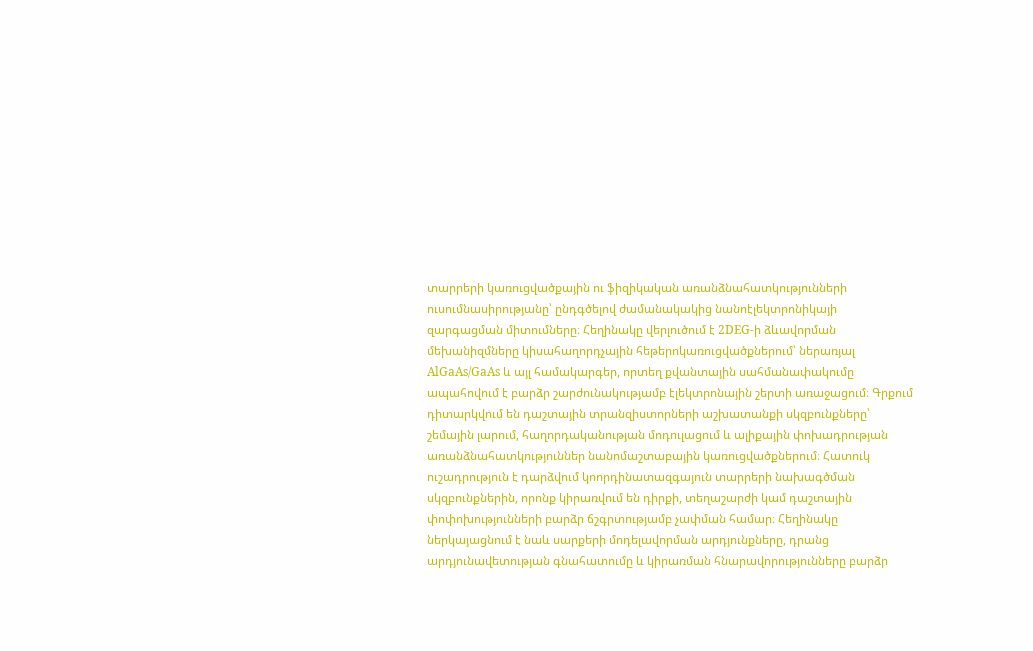տարրերի կառուցվածքային ու ֆիզիկական առանձնահատկությունների ուսումնասիրությանը՝ ընդգծելով ժամանակակից նանոէլեկտրոնիկայի զարգացման միտումները։ Հեղինակը վերլուծում է 2DEG-ի ձևավորման մեխանիզմները կիսահաղորդչային հեթերոկառուցվածքներում՝ ներառյալ AlGaAs/GaAs և այլ համակարգեր, որտեղ քվանտային սահմանափակումը ապահովում է բարձր շարժունակությամբ էլեկտրոնային շերտի առաջացում։ Գրքում դիտարկվում են դաշտային տրանզիստորների աշխատանքի սկզբունքները՝ շեմային լարում, հաղորդականության մոդուլացում և ալիքային փոխադրության առանձնահատկություններ նանոմաշտաբային կառուցվածքներում։ Հատուկ ուշադրություն է դարձվում կոորդինատազգայուն տարրերի նախագծման սկզբունքներին, որոնք կիրառվում են դիրքի, տեղաշարժի կամ դաշտային փոփոխությունների բարձր ճշգրտությամբ չափման համար։ Հեղինակը ներկայացնում է նաև սարքերի մոդելավորման արդյունքները, դրանց արդյունավետության գնահատումը և կիրառման հնարավորությունները բարձր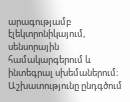արագությամբ էլեկտրոնիկայում, սենսորային համակարգերում և ինտեգրալ սխեմաներում։ Աշխատությունը ընդգծում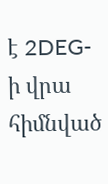է 2DEG-ի վրա հիմնված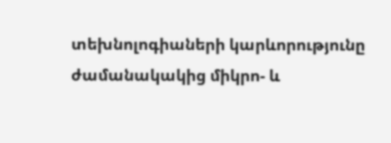տեխնոլոգիաների կարևորությունը ժամանակակից միկրո- և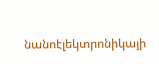նանոէլեկտրոնիկայի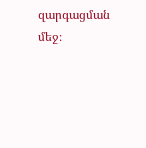զարգացման մեջ։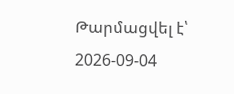Թարմացվել է՝ 2026-09-04